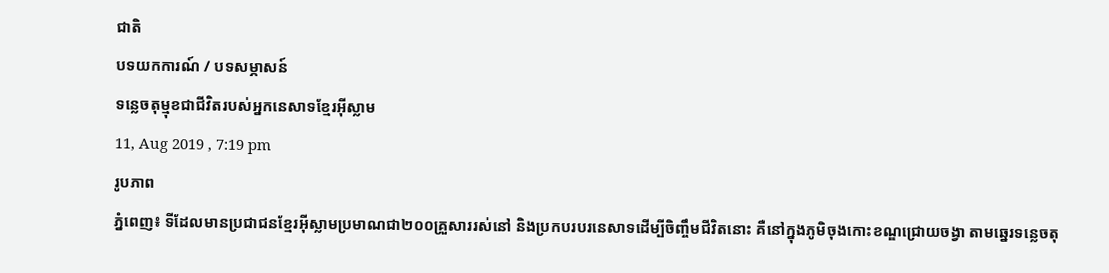ជាតិ
បទយកការណ៍ / បទសម្ភាសន៍
ទន្លេចតុម្មុខជាជីវិតរបស់អ្នកនេសាទខ្មែរអ៊ីស្លាម
11, Aug 2019 , 7:19 pm
រូបភាព
ភ្នំពេញ៖ ទីដែលមានប្រជាជនខ្មែរអ៊ីស្លាមប្រមាណជា២០០គ្រួសាររស់នៅ និងប្រកបរបរនេសាទដើម្បីចិញ្ចឹមជីវិតនោះ គឺនៅក្នុងភូមិចុងកោះខណ្ឌជ្រោយចង្វា តាមឆ្នេរទន្លេចតុ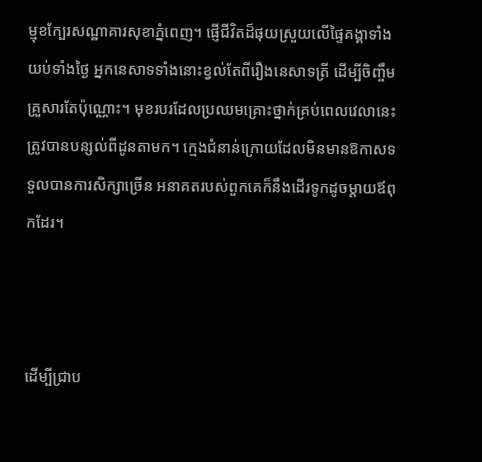ម្មុខក្បែរសណ្ឋាគារសុខាភ្នំពេញ។ ផ្ញើជីវិតដ៏ផុយស្រួយលើផ្ទៃគង្គាទាំងយប់ទាំងថ្ងៃ អ្នកនេសាទទាំងនោះខ្វល់តែពីរឿងនេសាទត្រី ដើម្បីចិញ្ចឹមគ្រួសារតែប៉ុណ្ណោះ។ មុខរបរដែលប្រឈមគ្រោះថ្នាក់គ្រប់ពេលវេលានេះ ត្រូវបានបន្សល់ពីដូនតាមក។ ក្មេងជំនាន់ក្រោយដែលមិនមានឱកាសទទួលបានការសិក្សាច្រើន អនាគតរបស់ពួកគេក៏នឹងដើរទូកដូចម្ដាយឪពុកដែរ។



ដើម្បីជ្រាប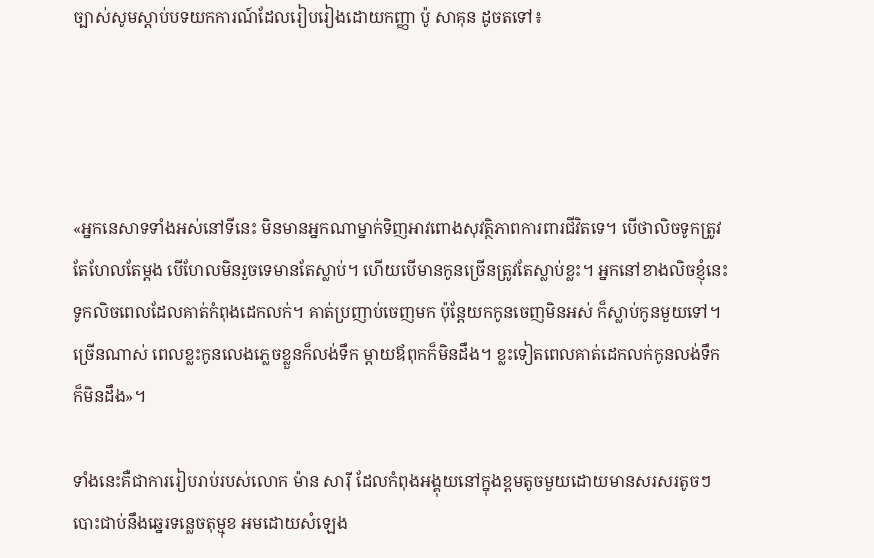ច្បាស់សូមស្ដាប់បទយកការណ៍ដែលរៀបរៀងដោយកញ្ញា ប៉ូ សាគុន ដូចតទៅ៖




«អ្នកនេសាទទាំងអស់នៅទីនេះ មិនមានអ្នកណាម្នាក់ទិញអាវពោងសុវត្ថិភាពការពារជីវិតទេ។ បើថាលិចទូកត្រូវតែហែលតែម្ដង បើហែលមិនរួចទេមានតែស្លាប់។ ហើយបើមានកូនច្រើនត្រូវតែស្លាប់ខ្លះ។ អ្នកនៅខាងលិចខ្ញុំនេះ ទូកលិចពេលដែលគាត់កំពុងដេកលក់។ គាត់ប្រញាប់ចេញមក ប៉ុន្តែយកកូនចេញមិនអស់ ក៏ស្លាប់កូនមួយទៅ។ ច្រើនណាស់ ពេលខ្លះកូនលេងភ្លេចខ្លួនក៏លង់ទឹក ម្ដាយឪពុកក៏មិនដឹង។ ខ្លះទៀតពេលគាត់ដេកលក់កូនលង់ទឹកក៏មិនដឹង»។

ទាំងនេះគឺជាការរៀបរាប់របស់លោក ម៉ាន សារ៉ី ដែលកំពុងអង្គុយនៅក្នុងខ្ពមតូចមួយដោយមានសរសរតូចៗបោះជាប់នឹងឆ្នេរទន្លេចតុម្មុខ អមដោយសំឡេង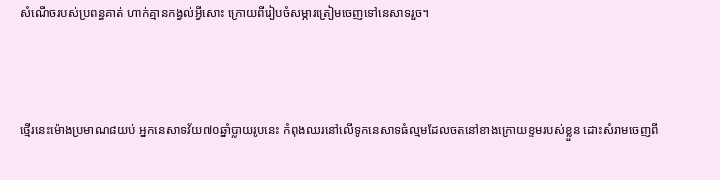សំណើចរបស់ប្រពន្ធគាត់ ហាក់គ្មានកង្វល់អ្វីសោះ ក្រោយពីរៀបចំសម្ភារត្រៀមចេញទៅនេសាទរួច។



ថ្មើរនេះម៉ោងប្រមាណ៨យប់ អ្នកនេសាទវ័យ៧០ឆ្នាំប្លាយរូបនេះ កំពុងឈរនៅលើទូកនេសាទធំល្មមដែលចតនៅខាងក្រោយខ្ទមរបស់ខ្លួន ដោះសំរាមចេញពី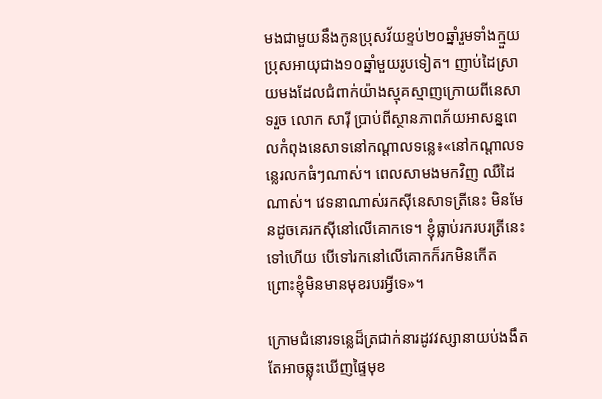មងជាមួយនឹងកូនប្រុសវ័យខ្ទប់២០ឆ្នាំរួមទាំងក្មួយប្រុសអាយុជាង១០ឆ្នាំមួយរូបទៀត។ ញាប់ដៃស្រាយមងដែលជំពាក់យ៉ាងស្មុគស្មាញក្រោយពីនេសាទរួច លោក សារ៉ី ប្រាប់ពីស្ថានភាពភ័យអាសន្នពេលកំពុងនេសាទនៅកណ្ដាលទន្លេ៖«នៅកណ្ដាលទន្លេរលកធំៗណាស់។ ពេលសាមងមកវិញ ឈឺដៃណាស់។ វេទនាណាស់រកស៊ីនេសាទត្រីនេះ មិនមែនដូចគេរកស៊ីនៅលើគោកទេ។ ខ្ញុំធ្លាប់រករបរត្រីនេះទៅហើយ បើទៅរកនៅលើគោកក៏រកមិនកើត ព្រោះខ្ញុំមិនមានមុខរបរអ្វីទេ»។

ក្រោមជំនោរទន្លេដ៏ត្រជាក់នារដូវវស្សានាយប់ងងឹត តែអាចឆ្លុះឃើញផ្ទៃមុខ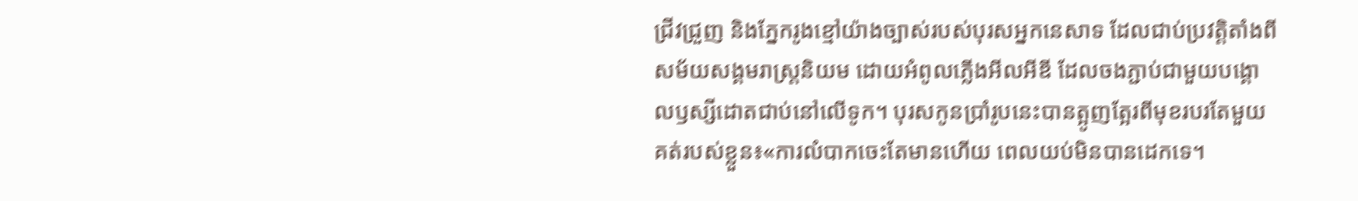ជ្រីវជ្រួញ និងភ្នែករូងខ្មៅយ៉ាងច្បាស់របស់បុរសអ្នកនេសាទ ដែលជាប់ប្រវត្តិតាំងពីសម័យសង្គមរាស្ត្រនិយម ដោយអំពូលភ្លើងអីលអីឌី ដែលចងភ្ជាប់ជាមួយបង្គោលឫស្សីដោតជាប់នៅលើទូក។ បុរសកូនប្រាំរូបនេះបានត្អូញត្អែរពីមុខរបរតែមួយគត់របស់ខ្លួន៖«ការលំបាកចេះតែមានហើយ ពេលយប់មិនបានដេកទេ។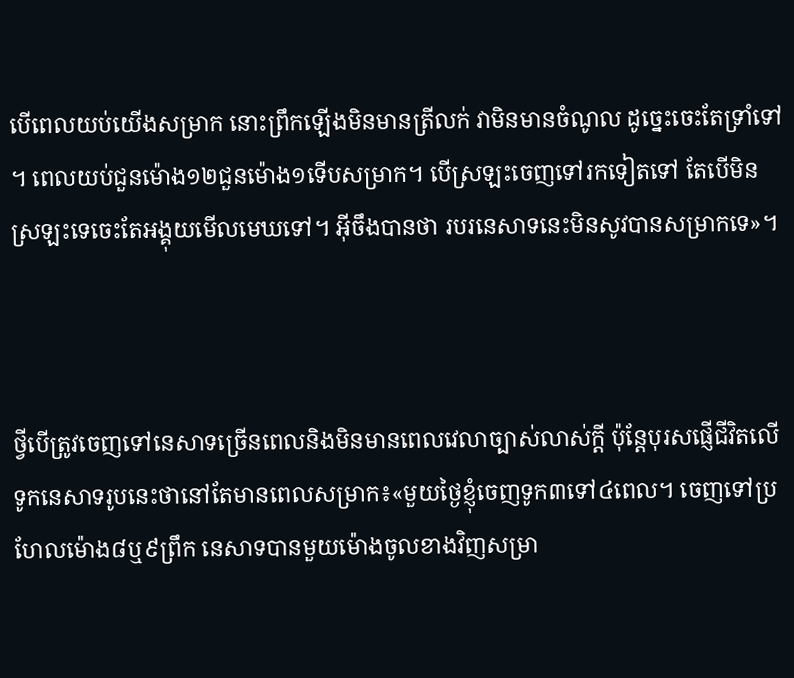បើពេលយប់យើងសម្រាក នោះព្រឹកឡើងមិនមានត្រីលក់ វាមិនមានចំណូល ដូច្នេះចេះតែទ្រាំទៅ។ ពេលយប់ជួនម៉ោង១២ជួនម៉ោង១ទើបសម្រាក។ បើស្រឡះចេញទៅរកទៀតទៅ តែបើមិនស្រឡះទេចេះតែអង្គុយមើលមេឃទៅ។ អ៊ីចឹងបានថា របរនេសាទនេះមិនសូវបានសម្រាកទេ»។



ថ្វីបើត្រូវចេញទៅនេសាទច្រើនពេលនិងមិនមានពេលវេលាច្បាស់លាស់ក្ដី ប៉ុន្តែបុរសផ្ញើជីវិតលើទូកនេសាទរូបនេះថានៅតែមានពេលសម្រាក៖«មួយថ្ងៃខ្ញុំចេញទូក៣ទៅ៤ពេល។ ចេញទៅប្រហែលម៉ោង៨ឬ៩ព្រឹក នេសាទបានមួយម៉ោងចូលខាងវិញសម្រា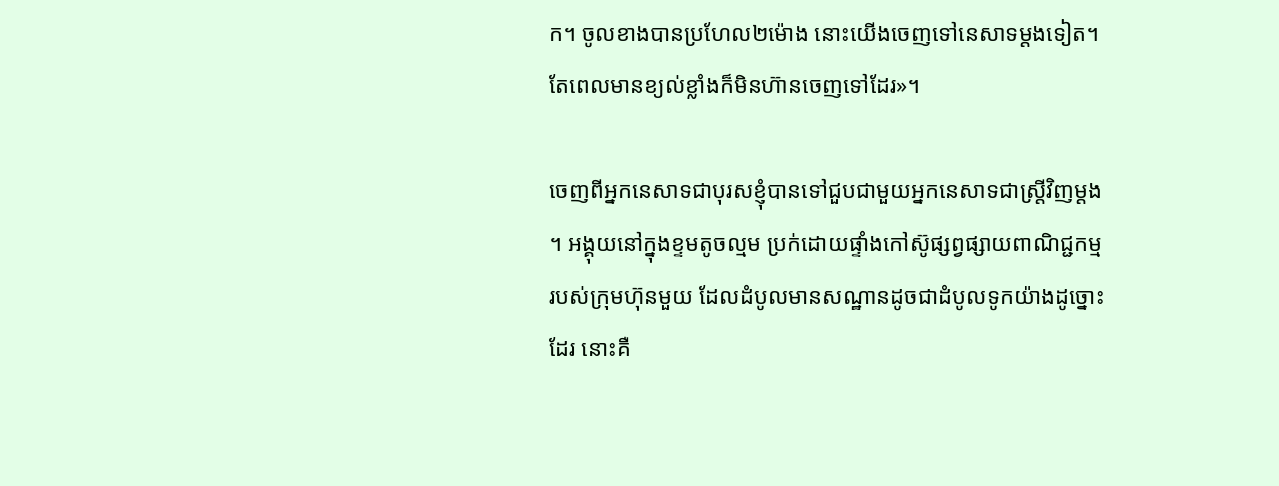ក។ ចូលខាងបានប្រហែល២ម៉ោង នោះយើងចេញទៅនេសាទម្ដងទៀត។ តែពេលមានខ្យល់ខ្លាំងក៏មិនហ៊ានចេញទៅដែរ»។

ចេញពីអ្នកនេសាទជាបុរសខ្ញុំបានទៅជួបជាមួយអ្នកនេសាទជាស្ត្រីវិញម្ដង។ អង្គុយនៅក្នុងខ្ទមតូចល្មម ប្រក់ដោយផ្ទាំងកៅស៊ូផ្សព្វផ្សាយពាណិជ្ជកម្មរបស់ក្រុមហ៊ុនមួយ ដែលដំបូលមានសណ្ឋានដូចជាដំបូលទូកយ៉ាងដូច្នោះដែរ នោះគឺ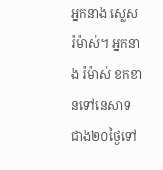អ្នកនាង ស្លេស រ៉ម៉ាស់។ អ្នកនាង រ៉ម៉ាស់ ខកខានទៅនេសាទជាង២០ថ្ងៃទៅ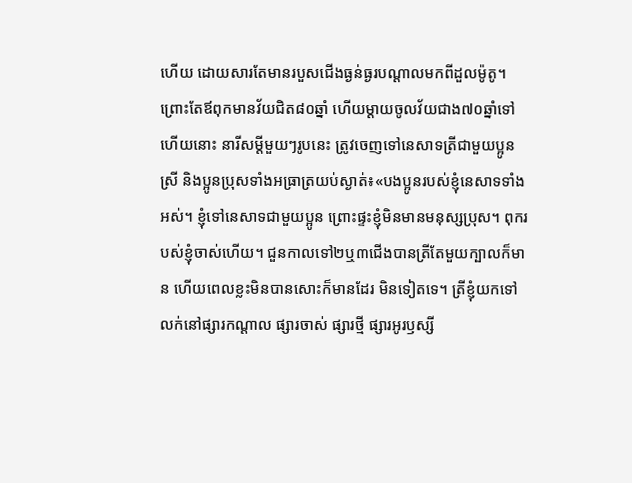ហើយ ដោយសារតែមានរបួសជើងធ្ងន់ធ្ងរបណ្ដាលមកពីដួលម៉ូតូ។ ព្រោះតែឪពុកមានវ័យជិត៨០ឆ្នាំ ហើយម្ដាយចូលវ័យជាង៧០ឆ្នាំទៅហើយនោះ នារីសម្ដីមួយៗរូបនេះ ត្រូវចេញទៅនេសាទត្រីជាមួយប្អូនស្រី និងប្អូនប្រុសទាំងអធ្រាត្រយប់ស្ងាត់៖«បងប្អូនរបស់ខ្ញុំនេសាទទាំងអស់។ ខ្ញុំទៅនេសាទជាមួយប្អូន ព្រោះផ្ទះខ្ញុំមិនមានមនុស្សប្រុស។ ពុករបស់ខ្ញុំចាស់ហើយ។ ជួនកាលទៅ២ឬ៣ជើងបានត្រីតែមួយក្បាលក៏មាន ហើយពេលខ្លះមិនបានសោះក៏មានដែរ មិនទៀតទេ។ ត្រីខ្ញុំយកទៅលក់នៅផ្សារកណ្ដាល ផ្សារចាស់ ផ្សារថ្មី ផ្សារអូរឫស្សី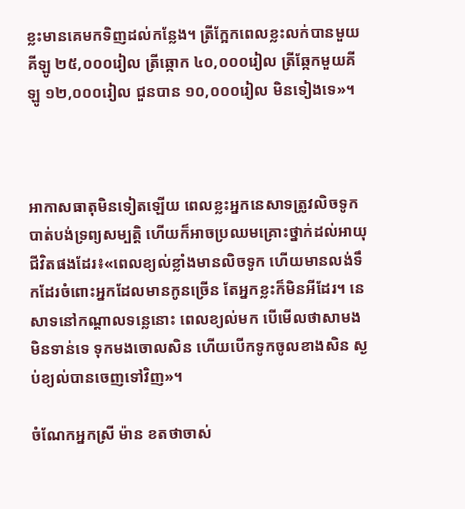ខ្លះមានគេមកទិញដល់កន្លែង។ ត្រីក្អែកពេលខ្លះលក់បានមួយគីឡូ ២៥,០០០រៀល ត្រីឆ្កោក ៤០,០០០រៀល ត្រីឆ្កែកមួយគីឡូ ១២,០០០រៀល ជួនបាន ១០,០០០រៀល មិនទៀងទេ»។



អាកាសធាតុមិនទៀតឡើយ ពេលខ្លះអ្នកនេសាទត្រូវលិចទូកបាត់បង់ទ្រព្យសម្បត្តិ ហើយក៏អាចប្រឈមគ្រោះថ្នាក់ដល់អាយុជីវិតផងដែរ៖«ពេលខ្យល់ខ្លាំងមានលិចទូក ហើយមានលង់ទឹកដែរចំពោះអ្នកដែលមានកូនច្រើន តែអ្នកខ្លះក៏មិនអីដែរ។ នេសាទនៅកណ្ដាលទន្លេនោះ ពេលខ្យល់មក បើមើលថាសាមងមិនទាន់ទេ ទុកមងចោលសិន ហើយបើកទូកចូលខាងសិន ស្ងប់ខ្យល់បានចេញទៅវិញ»។

ចំណែកអ្នកស្រី ម៉ាន ខតថាចាស់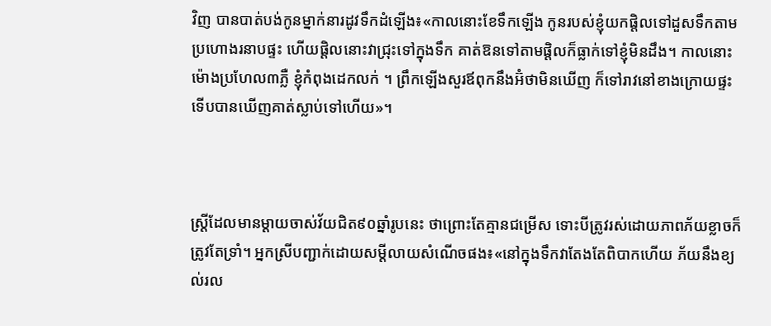វិញ បានបាត់បង់កូនម្នាក់នារដូវទឹកដំឡើង៖«កាលនោះខែទឹកឡើង កូនរបស់ខ្ញុំយកផ្តិលទៅដួសទឹកតាមប្រហោងរនាបផ្ទះ ហើយផ្តិលនោះវាជ្រុះទៅក្នុងទឹក គាត់ឱនទៅតាមផ្តិលក៏ធ្លាក់ទៅខ្ញុំមិនដឹង។ កាលនោះម៉ោងប្រហែល៣ភ្លឺ ខ្ញុំកំពុងដេកលក់ ។ ព្រឹកឡើងសួរឪពុកនឹងអ៊ំថាមិនឃើញ ក៏ទៅរាវនៅខាងក្រោយផ្ទះ ទើបបានឃើញគាត់ស្លាប់ទៅហើយ»។



ស្ត្រីដែលមានម្ដាយចាស់វ័យជិត៩០ឆ្នាំរូបនេះ ថាព្រោះតែគ្មានជម្រើស ទោះបីត្រូវរស់ដោយភាពភ័យខ្លាចក៏ត្រូវតែទ្រាំ។ អ្នកស្រីបញ្ជាក់ដោយសម្ដីលាយសំណើចផង៖«នៅក្នុងទឹកវាតែងតែពិបាកហើយ ភ័យនឹងខ្យល់រល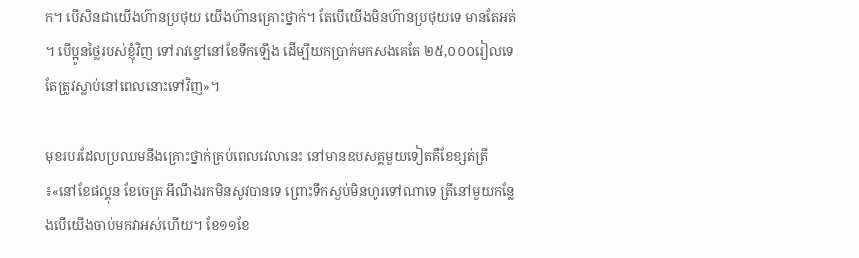ក។ បើសិនជាយើងហ៊ានប្រថុយ យើងហ៊ានគ្រោះថ្នាក់។ តែបើយើងមិនហ៊ានប្រថុយទេ មានតែអត់។ បើប្អូនថ្លៃរបស់ខ្ញុំវិញ ទៅរាវខ្ចៅនៅខែទឹកឡើង ដើម្បីយកប្រាក់មកសងគេតែ ២៥,០០០រៀលទេ តែត្រូវស្លាប់នៅពេលនោះទៅវិញ»។

មុខរបរដែលប្រឈមនឹងគ្រោះថ្នាក់គ្រប់ពេលវេលានេះ នៅមានឧបសគ្គមួយទៀតគឺខែខ្សត់ត្រី៖«នៅខែផល្គុន ខែចេត្រ អីណឹងរកមិនសូវបានទេ ព្រោះទឹកស្ងប់មិនហូរទៅណាទេ ត្រីនៅមួយកន្លែងបើយើងចាប់មកវាអស់ហើយ។ ខែ១១ខែ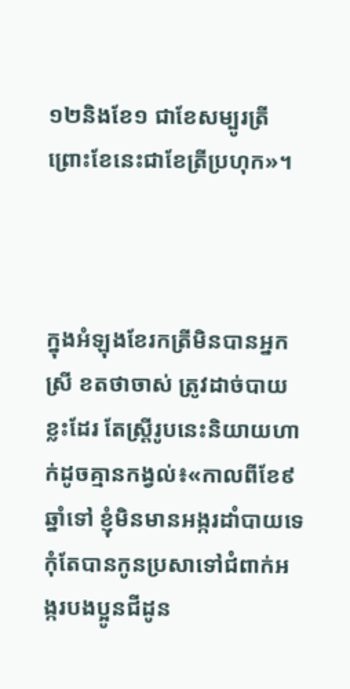១២និងខែ១ ជាខែសម្បូរត្រី ព្រោះខែនេះជាខែត្រីប្រហុក»។



ក្នុងអំឡុងខែរកត្រីមិនបានអ្នកស្រី ខតថាចាស់ ត្រូវដាច់បាយខ្លះដែរ តែស្ត្រីរូបនេះនិយាយហាក់ដូចគ្មានកង្វល់៖«កាលពីខែ៩ឆ្នាំទៅ ខ្ញុំមិនមានអង្ករដាំបាយទេ កុំតែបានកូនប្រសាទៅជំពាក់អង្ករបងប្អូនជីដូន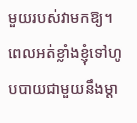មួយរបស់វាមកឱ្យ។ ពេលអត់ខ្លាំងខ្ញុំទៅហូបបាយជាមួយនឹងម្ដា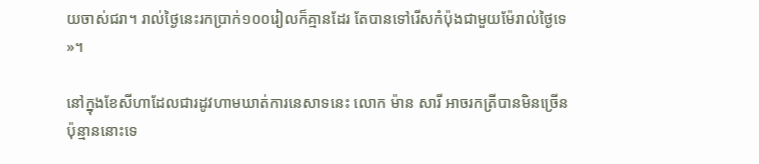យចាស់ជរា។ រាល់ថ្ងៃនេះរកប្រាក់១០០រៀលក៏គ្មានដែរ តែបានទៅរើសកំប៉ុងជាមួយម៉ែរាល់ថ្ងៃទេ»។

នៅក្នុងខែសីហាដែលជារដូវហាមឃាត់ការនេសាទនេះ លោក ម៉ាន សារី អាចរកត្រីបានមិនច្រើនប៉ុន្មាននោះទេ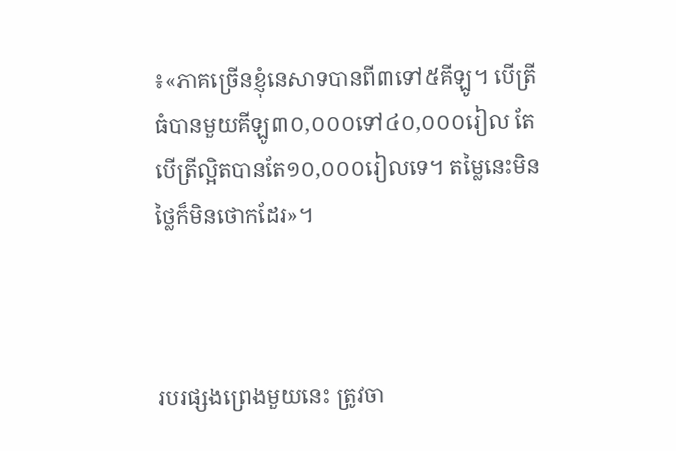៖«ភាគច្រើនខ្ញុំនេសាទបានពី៣ទៅ៥គីឡូ។ បើត្រីធំបានមួយគីឡូ៣០,០០០ទៅ៤០,០០០រៀល តែបើត្រីល្អិតបានតែ១០,០០០រៀលទេ។ តម្លៃនេះមិនថ្លៃក៏មិនថោកដែរ»។



របរផ្សងព្រេងមួយនេះ ត្រូវចា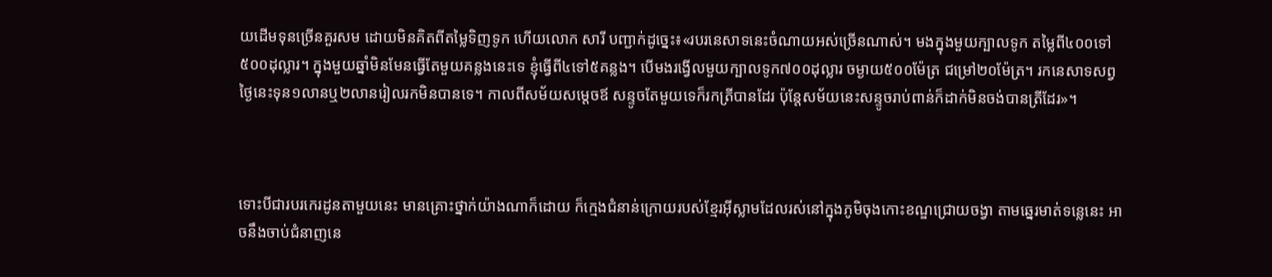យដើមទុនច្រើនគួរសម ដោយមិនគិតពីតម្លៃទិញទូក ហើយលោក សារី បញ្ជាក់ដូច្នេះ៖«របរនេសាទនេះចំណាយអស់ច្រើនណាស់។ មងក្នុងមួយក្បាលទូក តម្លៃពី៤០០ទៅ៥០០ដុល្លារ។ ក្នុងមួយឆ្នាំមិនមែនធ្វើតែមួយគន្លងនេះទេ ខ្ញុំធ្វើពី៤ទៅ៥គន្លង។ បើមងរង្វើលមួយក្បាលទូក៧០០ដុល្លារ ចម្ងាយ៥០០ម៉ែត្រ ជម្រៅ២០ម៉ែត្រ។ រកនេសាទសព្វថ្ងៃនេះទុន១លានឬ២លានរៀលរកមិនបានទេ។ កាលពីសម័យសម្ដេចឪ សន្ទូចតែមួយទេក៏រកត្រីបានដែរ ប៉ុន្តែសម័យនេះសន្ទូចរាប់ពាន់ក៏ដាក់មិនចង់បានត្រីដែរ»។



ទោះបីជារបរកេរដូនតាមួយនេះ មានគ្រោះថ្នាក់យ៉ាងណាក៏ដោយ ក៏ក្មេងជំនាន់ក្រោយរបស់ខ្មែរអ៊ីស្លាមដែលរស់នៅក្នុងភូមិចុងកោះខណ្ឌជ្រោយចង្វា តាមឆ្នេរមាត់ទន្លេនេះ អាចនឹងចាប់ជំនាញនេ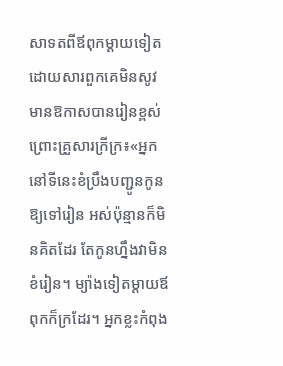សាទតពីឪពុកម្ដាយទៀត ដោយសារពួកគេមិនសូវមានឱកាសបានរៀនខ្ពស់ព្រោះគ្រួសារក្រីក្រ៖«អ្នកនៅទីនេះខំប្រឹងបញ្ជូនកូនឱ្យទៅរៀន អស់ប៉ុន្មានក៏មិនគិតដែរ តែកូនហ្នឹងវាមិនខំរៀន។ ម្យ៉ាងទៀតម្ដាយឪពុកក៏ក្រដែរ។ អ្នកខ្លះកំពុង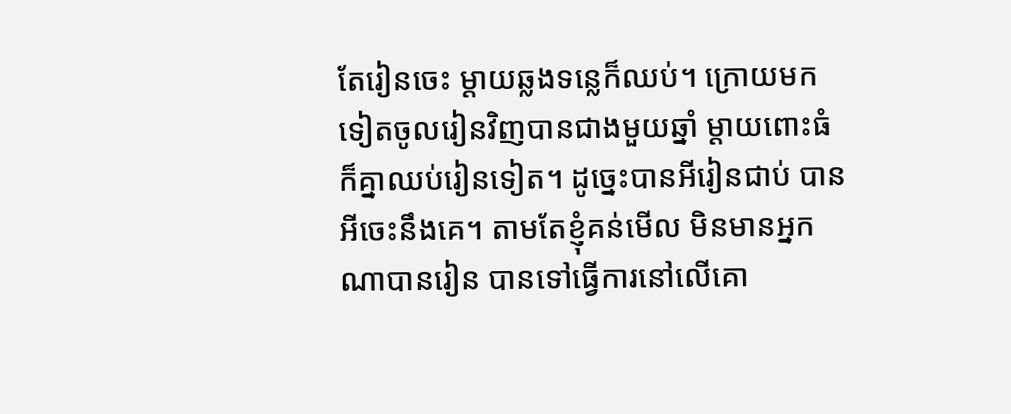តែរៀនចេះ ម្ដាយឆ្លងទន្លេក៏ឈប់។ ក្រោយមកទៀតចូលរៀនវិញបានជាងមួយឆ្នាំ ម្ដាយពោះធំក៏គ្នាឈប់រៀនទៀត។ ដូច្នេះបានអីរៀនជាប់ បានអីចេះនឹងគេ។ តាមតែខ្ញុំគន់មើល មិនមានអ្នកណាបានរៀន បានទៅធ្វើការនៅលើគោ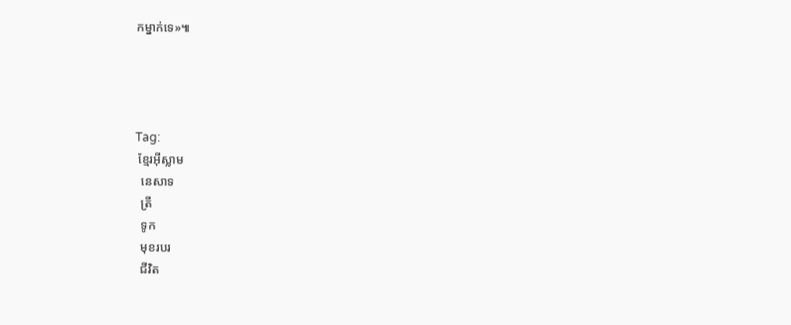កម្នាក់ទេ»៕




Tag:
 ខ្មែរអ៊ីស្លាម
  នេសាទ
  ត្រី
  ទូក
  មុខរបរ
  ជីវិត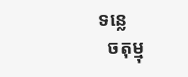ទន្លេ
  ចតុម្មុ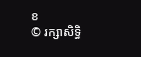ខ
© រក្សាសិទ្ធិ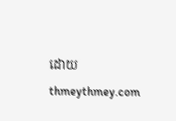ដោយ thmeythmey.com